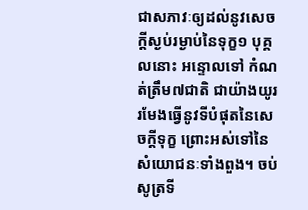ជាសភាវៈឲ្យដល់នូវសេចក្តីស្ងប់រម្ងាប់នៃទុក្ខ១ បុគ្គលនោះ អន្ទោលទៅ កំណត់ត្រឹម៧ជាតិ ជាយ៉ាងយូរ រមែងធ្វើនូវទីបំផុតនៃសេចក្តីទុក្ខ ព្រោះអស់ទៅនៃសំយោជនៈទាំងពួង។ ចប់សូត្រទី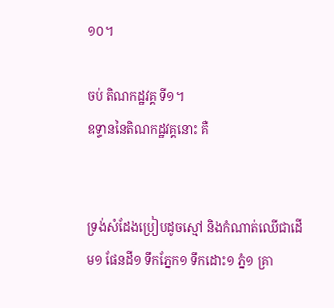១០។

ចប់ តិណកដ្ឋវគ្គ ទី១។
ឧទ្ទាននៃតិណកដ្ឋវគ្គនោះ គឺ


ទ្រង់សំដែងប្រៀបដូចស្មៅ និងកំណាត់ឈើជាដើម១ ផែនដី១ ទឹកភ្នែក១ ទឹកដោះ១ ភ្នំ១ គ្រា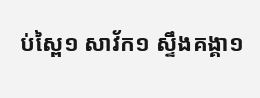ប់ស្ពៃ១ សាវ័ក១ ស្ទឹងគង្គា១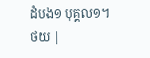ដំបង១ បុគ្គល១។
ថយ |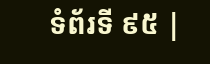ទំព័រទី ៩៥ |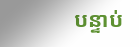បន្ទាប់